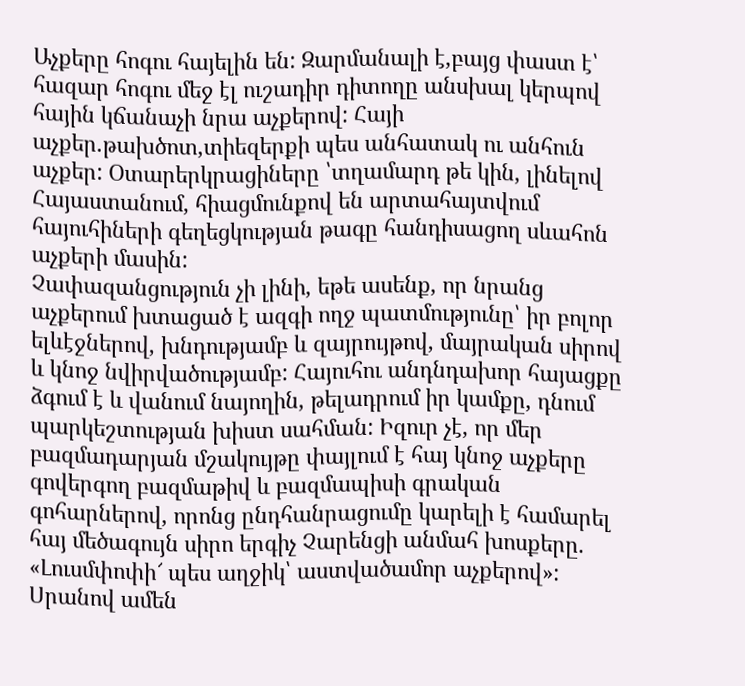Աչքերը հոգու հայելին են: Զարմանալի է,բայց փաստ է՝ հազար հոգու մեջ էլ ուշադիր դիտողը անսխալ կերպով հային կճանաչի նրա աչքերով: Հայի աչքեր.թախծոտ,տիեզերքի պես անհատակ ու անհուն աչքեր: Օտարերկրացիները ՝տղամարդ թե կին, լինելով Հայաստանում, հիացմունքով են արտահայտվում հայուհիների գեղեցկության թագը հանդիսացող սևահոն աչքերի մասին:
Չափազանցություն չի լինի, եթե ասենք, որ նրանց աչքերում խտացած է ազգի ողջ պատմությունը՝ իր բոլոր ելևէջներով, խնդությամբ և զայրույթով, մայրական սիրով և կնոջ նվիրվածությամբ: Հայուհու անդնդախոր հայացքը ձգում է և վանում նայողին, թելադրում իր կամքը, դնում պարկեշտության խիստ սահման: Իզուր չէ, որ մեր բազմադարյան մշակույթը փայլում է հայ կնոջ աչքերը գովերգող բազմաթիվ և բազմապիսի գրական գոհարներով, որոնց ընդհանրացումը կարելի է համարել հայ մեծագույն սիրո երգիչ Չարենցի անմահ խոսքերը. «Լուսմփոփի՜ պես աղջիկ՝ աստվածամոր աչքերով»: Սրանով ամեն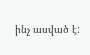ինչ ասված է: